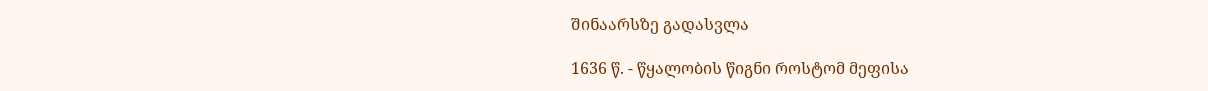შინაარსზე გადასვლა

1636 წ. - წყალობის წიგნი როსტომ მეფისა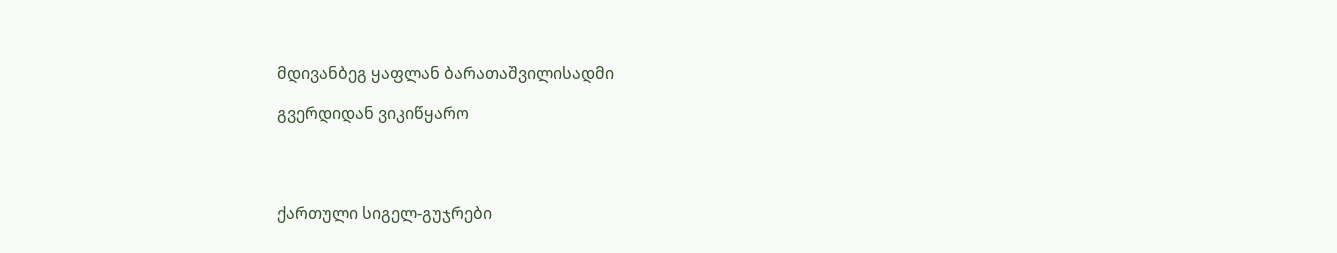მდივანბეგ ყაფლან ბარათაშვილისადმი

გვერდიდან ვიკიწყარო




ქართული სიგელ-გუჯრები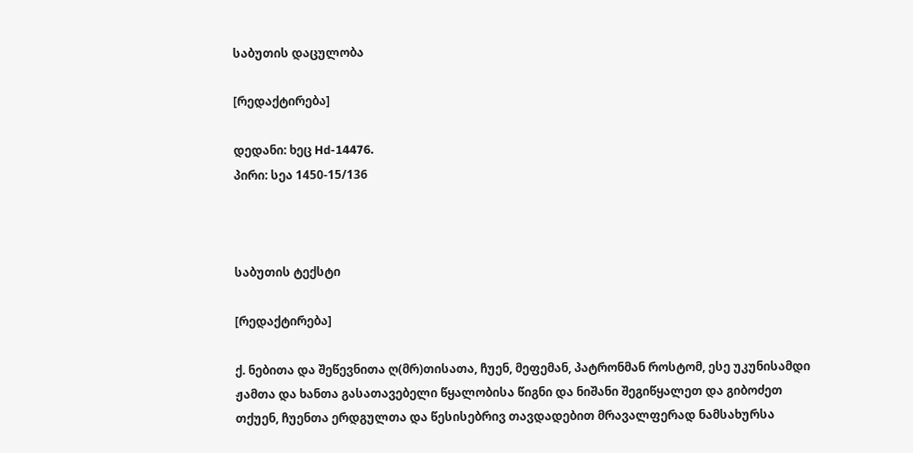საბუთის დაცულობა

[რედაქტირება]

დედანი: ხეც Hd-14476.
პირი: სეა 1450-15/136



საბუთის ტექსტი

[რედაქტირება]

ქ. ნებითა და შეწევნითა ღ(მრ)თისათა, ჩუენ, მეფემან, პატრონმან როსტომ, ესე უკუნისამდი ჟამთა და ხანთა გასათავებელი წყალობისა წიგნი და ნიშანი შეგიწყალეთ და გიბოძეთ თქუენ, ჩუენთა ერდგულთა და წესისებრივ თავდადებით მრავალფერად ნამსახურსა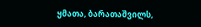ყმათა, ბარათაშვილს,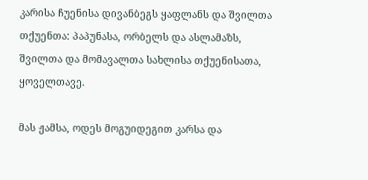კარისა ჩუენისა დივანბეგს ყაფლანს და შვილთა თქუენთა: პაპუნასა, ორბელს და ასლამაზს, შვილთა და მომავალთა სახლისა თქუენისათა, ყოველთავე.

მას ჟამსა, ოდეს მოგუიდეგით კარსა და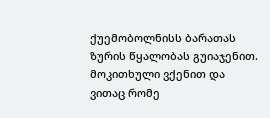ქუემობოლნისს ბარათას ზურის წყალობას გუიაჯენით. მოკითხული ვქენით და ვითაც რომე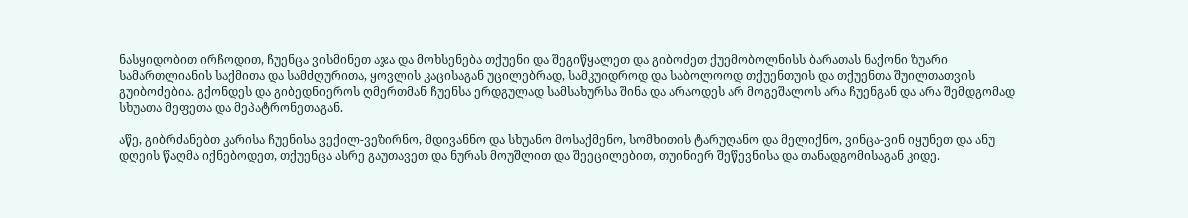ნასყიდობით ირჩოდით, ჩუენცა ვისმინეთ აჯა და მოხსენება თქუენი და შეგიწყალეთ და გიბოძეთ ქუემობოლნისს ბარათას ნაქონი ზუარი სამართლიანის საქმითა და სამძღურითა, ყოვლის კაცისაგან უცილებრად, სამკუიდროდ და საბოლოოდ თქუენთუის და თქუენთა შუილთათვის გუიბოძებია. გქონდეს და გიბედნიეროს ღმერთმან ჩუენსა ერდგულად სამსახურსა შინა და არაოდეს არ მოგეშალოს არა ჩუენგან და არა შემდგომად სხუათა მეფეთა და მეპატრონეთაგან.

აწე, გიბრძანებთ კარისა ჩუენისა ვექილ-ვეზირნო, მდივანნო და სხუანო მოსაქმენო, სომხითის ტარუღანო და მელიქნო, ვინცა-ვინ იყუნეთ და ანუ დღეის წაღმა იქნებოდეთ, თქუენცა ასრე გაუთავეთ და ნურას მოუშლით და შეეცილებით, თუინიერ შეწევნისა და თანადგომისაგან კიდე.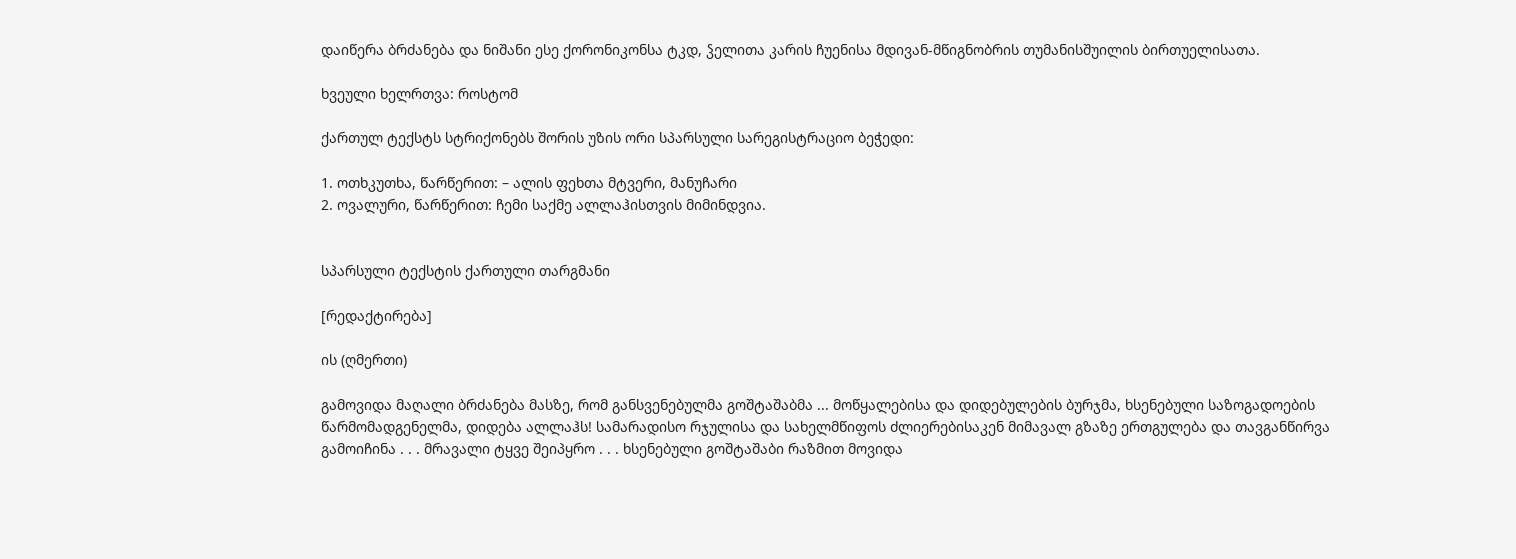დაიწერა ბრძანება და ნიშანი ესე ქორონიკონსა ტკდ, ჴელითა კარის ჩუენისა მდივან-მწიგნობრის თუმანისშუილის ბირთუელისათა.

ხვეული ხელრთვა: როსტომ

ქართულ ტექსტს სტრიქონებს შორის უზის ორი სპარსული სარეგისტრაციო ბეჭედი:

1. ოთხკუთხა, წარწერით: – ალის ფეხთა მტვერი, მანუჩარი
2. ოვალური, წარწერით: ჩემი საქმე ალლაჰისთვის მიმინდვია.


სპარსული ტექსტის ქართული თარგმანი

[რედაქტირება]

ის (ღმერთი)

გამოვიდა მაღალი ბრძანება მასზე, რომ განსვენებულმა გოშტაშაბმა ... მოწყალებისა და დიდებულების ბურჯმა, ხსენებული საზოგადოების წარმომადგენელმა, დიდება ალლაჰს! სამარადისო რჯულისა და სახელმწიფოს ძლიერებისაკენ მიმავალ გზაზე ერთგულება და თავგანწირვა გამოიჩინა . . . მრავალი ტყვე შეიპყრო . . . ხსენებული გოშტაშაბი რაზმით მოვიდა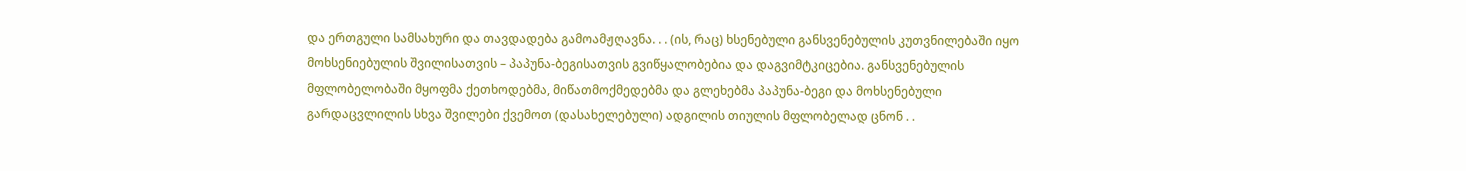და ერთგული სამსახური და თავდადება გამოამჟღავნა. . . (ის, რაც) ხსენებული განსვენებულის კუთვნილებაში იყო მოხსენიებულის შვილისათვის – პაპუნა-ბეგისათვის გვიწყალობებია და დაგვიმტკიცებია. განსვენებულის მფლობელობაში მყოფმა ქეთხოდებმა, მიწათმოქმედებმა და გლეხებმა პაპუნა-ბეგი და მოხსენებული გარდაცვლილის სხვა შვილები ქვემოთ (დასახელებული) ადგილის თიულის მფლობელად ცნონ . .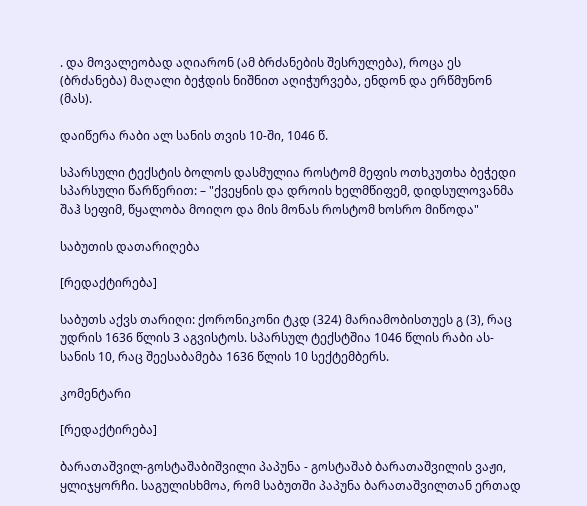. და მოვალეობად აღიარონ (ამ ბრძანების შესრულება), როცა ეს (ბრძანება) მაღალი ბეჭდის ნიშნით აღიჭურვება, ენდონ და ერწმუნონ (მას).

დაიწერა რაბი ალ სანის თვის 10-ში, 1046 წ.

სპარსული ტექსტის ბოლოს დასმულია როსტომ მეფის ოთხკუთხა ბეჭედი სპარსული წარწერით: – "ქვეყნის და დროის ხელმწიფემ, დიდსულოვანმა შაჰ სეფიმ, წყალობა მოიღო და მის მონას როსტომ ხოსრო მიწოდა"

საბუთის დათარიღება

[რედაქტირება]

საბუთს აქვს თარიღი: ქორონიკონი ტკდ (324) მარიამობისთუეს გ (3), რაც უდრის 1636 წლის 3 აგვისტოს. სპარსულ ტექსტშია 1046 წლის რაბი ას-სანის 10, რაც შეესაბამება 1636 წლის 10 სექტემბერს.

კომენტარი

[რედაქტირება]

ბარათაშვილ-გოსტაშაბიშვილი პაპუნა - გოსტაშაბ ბარათაშვილის ვაჟი, ყლიჯყორჩი. საგულისხმოა, რომ საბუთში პაპუნა ბარათაშვილთან ერთად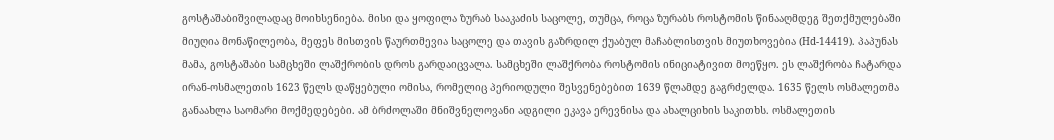გოსტაშაბიშვილადაც მოიხსენიება. მისი და ყოფილა ზურაბ სააკაძის საცოლე, თუმცა, როცა ზურაბს როსტომის წინააღმდეგ შეთქმულებაში მიუღია მონაწილეობა, მეფეს მისთვის წაურთმევია საცოლე და თავის გაზრდილ ქუაბულ მაჩაბლისთვის მიუთხოვებია (Hd-14419). პაპუნას მამა, გოსტაშაბი სამცხეში ლაშქრობის დროს გარდაიცვალა. სამცხეში ლაშქრობა როსტომის ინიციატივით მოეწყო. ეს ლაშქრობა ჩატარდა ირან-ოსმალეთის 1623 წელს დაწყებული ომისა, რომელიც პერიოდული შესვენებებით 1639 წლამდე გაგრძელდა. 1635 წელს ოსმალეთმა განაახლა საომარი მოქმედებები. ამ ბრძოლაში მნიშვნელოვანი ადგილი ეკავა ერევნისა და ახალციხის საკითხს. ოსმალეთის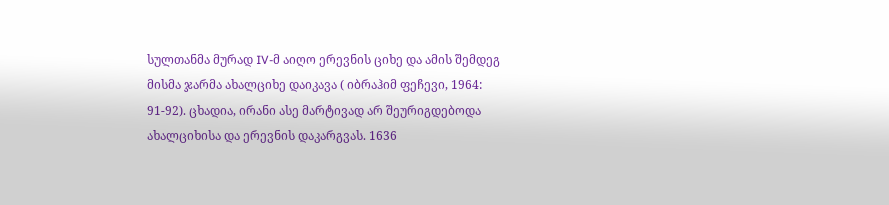სულთანმა მურად IV-მ აიღო ერევნის ციხე და ამის შემდეგ მისმა ჯარმა ახალციხე დაიკავა ( იბრაჰიმ ფეჩევი, 1964: 91-92). ცხადია, ირანი ასე მარტივად არ შეურიგდებოდა ახალციხისა და ერევნის დაკარგვას. 1636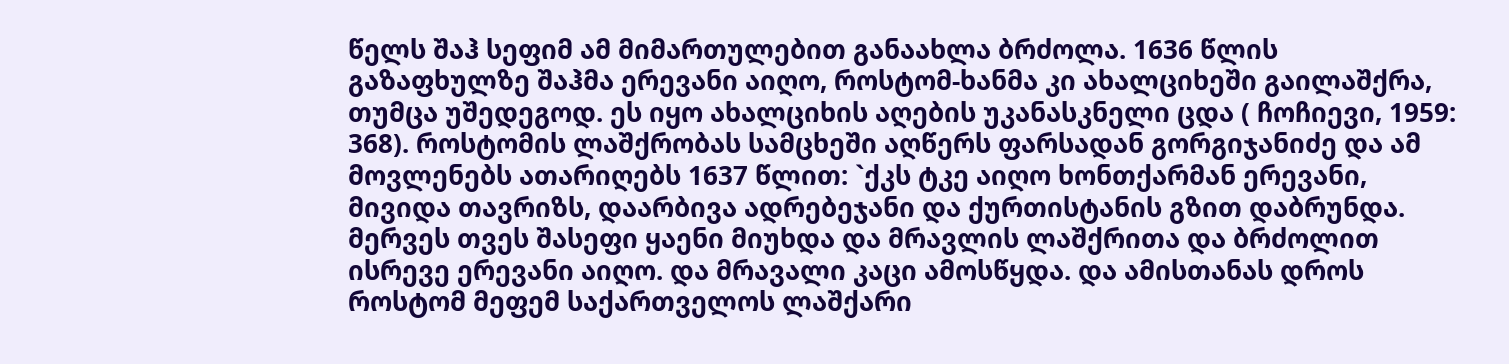წელს შაჰ სეფიმ ამ მიმართულებით განაახლა ბრძოლა. 1636 წლის გაზაფხულზე შაჰმა ერევანი აიღო, როსტომ-ხანმა კი ახალციხეში გაილაშქრა, თუმცა უშედეგოდ. ეს იყო ახალციხის აღების უკანასკნელი ცდა ( ჩოჩიევი, 1959: 368). როსტომის ლაშქრობას სამცხეში აღწერს ფარსადან გორგიჯანიძე და ამ მოვლენებს ათარიღებს 1637 წლით: `ქკს ტკე აიღო ხონთქარმან ერევანი, მივიდა თავრიზს, დაარბივა ადრებეჯანი და ქურთისტანის გზით დაბრუნდა. მერვეს თვეს შასეფი ყაენი მიუხდა და მრავლის ლაშქრითა და ბრძოლით ისრევე ერევანი აიღო. და მრავალი კაცი ამოსწყდა. და ამისთანას დროს როსტომ მეფემ საქართველოს ლაშქარი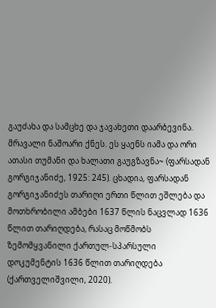გაუძახა და სამცხე და ჯავახეთი დაარბევინა. მრავალი ნაშოარი ქნეს. ეს ყაენს იამა და ორი ათასი თუმანი და ხალათი გაუგზავნა~ (ფარსადან გორგიჯანიძე, 1925: 245). ცხადია, ფარსადან გორგიჯანიძეს თარიღი ერთი წლით ეშლება და მოთხრობილი ამბები 1637 წლის ნაცვლად 1636 წლით თარიღდება, რასაც მოწმობს ზემომყვანილი ქართულ-სპარსული დოკუმენტის 1636 წლით თარიღდება (ქართველიშვილი, 2020).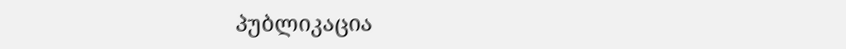პუბლიკაცია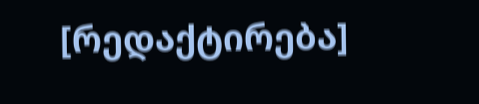[რედაქტირება]